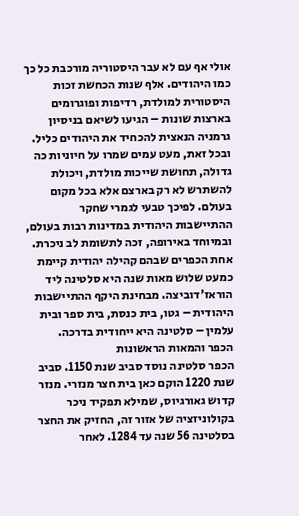אולי אף עם לא עבר היסטוריה מורכבת כל כך כמו היהודים. אלף שנות הכחשת זכות היסטורית למולדת, רדיפות ופוגרומים בארצות שונות – הגיעו לשיאם בניסיון גרמניה הנאצית להכחיד את היהודים כליל. ובכל זאת, מעט עמים שמרו על חיוניות כה גדולה, תחושת שייכות מולדת, ויכולת להשתרש לא רק בארצם אלא בכל מקום בעולם. לפיכך טבעי לגמרי שחקר ההתיישבות היהודית במדינות רבות בעולם, ובמיוחד באירופה, זכה לתשומת לב ניכרת.
אחת הכפרים שבהם קהילה יהודית קיימת כמעט שלוש מאות שנה היא סלטינה ליד הוראז'דוביצה. מבחינת היקף ההתיישבות היהודית – גטו, בית כנסת, בית ספר ובית עלמין – סלטינה היא ייחודית בדרכה.
הכפר והמאות הראשונות
הכפר סלטינה נוסד סביב שנת 1150. סביב שנת 1220 הוקם כאן בית חצר מנזרי. מנזר קדוש גאורגיוס, שמילא תפקיד ניכר בקולוניזציה של אזור זה, החזיק את החצר בסלטינה 56 שנה עד 1284. לאחר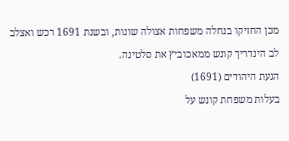מכן החזיקו בנחלה משפחות אצולה שונות, ובשנת 1691 רכש ואצלב לב הינדריך קונש ממאכוביץ את סלטינה.
הגעת היהודים (1691)
בעלות משפחת קונש על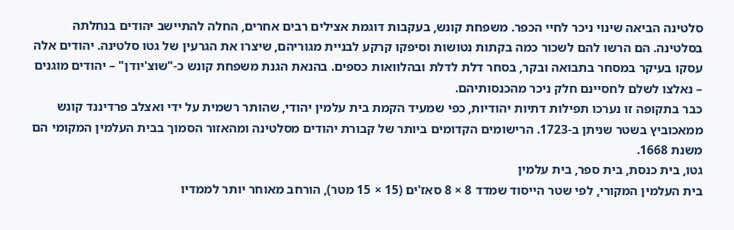סלטינה הביאה שינוי ניכר לחיי הכפר. משפחת קונש, בעקבות דוגמת אצילים רבים אחרים, החלה להתיישב יהודים בנחלתה בסלטינה. הם הרשו להם לשכור כמה בקתות נטושות וסיפקו קרקע לבניית מגוריהם, שיצרו את הגרעין של גטו סלטינה. יהודים אלה עסקו בעיקר במסחר בתבואה ובקר, בסחר דלת לדלת ובהלוואות כספים. בהנאת הגנת משפחת קונש כ-"שוצ'יודן" – יהודים מוגנים – נאלצו לשלם לחסיינם חלק ניכר מהכנסותיהם.
כבר בתקופה זו נערכו תפילות דתיות יהודיות, כפי שמעיד הקמת בית עלמין יהודי, שהותר רשמית על ידי ואצלב פרדיננד קונש ממאכוביץ בשטר שניתן ב-1723. הרישומים הקדומים ביותר של קבורת יהודים מסלטינה ומהאזור הסמוך בבית העלמין המקומי הם משנת 1668.
גטו, בית כנסת, בית ספר, בית עלמין
בית העלמין המקורי, לפי שטר הייסוד שמדד 8 × 8 סאז'ים (15 × 15 מטר), הורחב מאוחר יותר לממדיו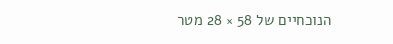הנוכחיים של 58 × 28 מטר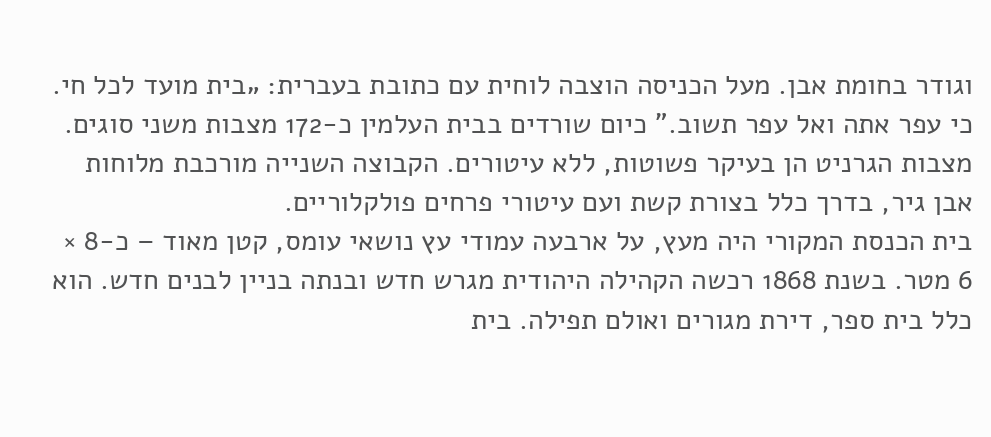וגודר בחומת אבן. מעל הכניסה הוצבה לוחית עם כתובת בעברית: „בית מועד לכל חי. כי עפר אתה ואל עפר תשוב." כיום שורדים בבית העלמין כ-172 מצבות משני סוגים. מצבות הגרניט הן בעיקר פשוטות, ללא עיטורים. הקבוצה השנייה מורכבת מלוחות אבן גיר, בדרך כלל בצורת קשת ועם עיטורי פרחים פולקלוריים.
בית הכנסת המקורי היה מעץ, על ארבעה עמודי עץ נושאי עומס, קטן מאוד – כ-8 × 6 מטר. בשנת 1868 רכשה הקהילה היהודית מגרש חדש ובנתה בניין לבנים חדש. הוא כלל בית ספר, דירת מגורים ואולם תפילה. בית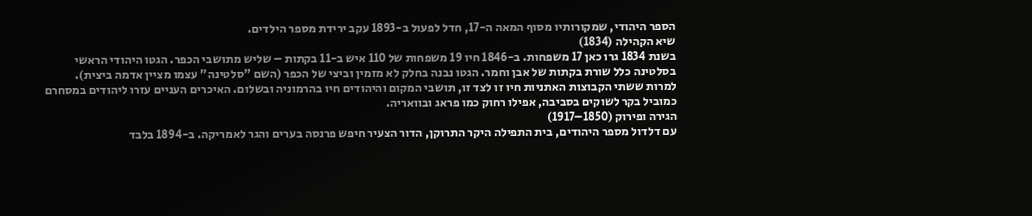הספר היהודי, שמקורותיו מסוף המאה ה-17, חדל לפעול ב-1893 עקב ירידת מספר הילדים.
שיא הקהילה (1834)
בשנת 1834 גרו כאן 17 משפחות. ב-1846 חיו 19 משפחות של 110 איש ב-11 בקתות – שליש מתושבי הכפר. הגטו היהודי הראשי בסלטינה כלל שורת בקתות של אבן וחמר. הגטו נבנה בחלק לא מזמין וביצי של הכפר (השם "סלטינה" עצמו מציין אדמה ביצית).
למרות ששתי הקבוצות האתניות חיו זו לצד זו, תושבי המקום והיהודים חיו בהרמוניה ובשלום. האיכרים העניים עזרו ליהודים במסחרם כמוביל בקר לשוקים בסביבה, אפילו רחוק כמו פראג ובוואריה.
הגירה ופירוק (1850–1917)
עם דלדול מספר היהודים, בית התפילה היקר התרוקן, הדור הצעיר חיפש פרנסה בערים והגר לאמריקה. ב-1894 בלבד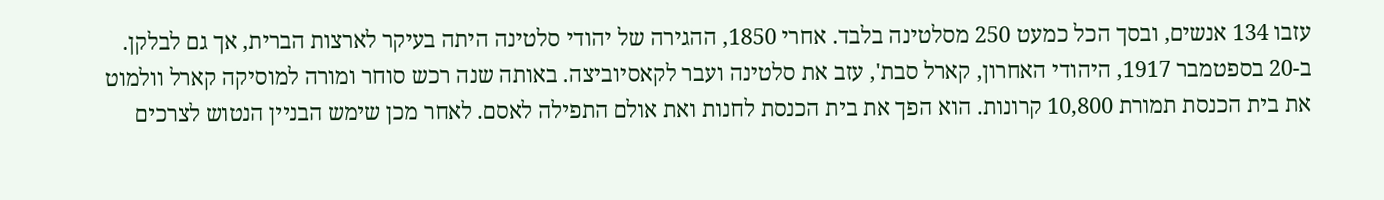עזבו 134 אנשים, ובסך הכל כמעט 250 מסלטינה בלבד. אחרי 1850, ההגירה של יהודי סלטינה היתה בעיקר לארצות הברית, אך גם לבלקן.
ב-20 בספטמבר 1917, היהודי האחרון, קארל סבת', עזב את סלטינה ועבר לקאסיוביצה. באותה שנה רכש סוחר ומורה למוסיקה קארל וולמוט את בית הכנסת תמורת 10,800 קרונות. הוא הפך את בית הכנסת לחנות ואת אולם התפילה לאסם. לאחר מכן שימש הבניין הנטוש לצרכים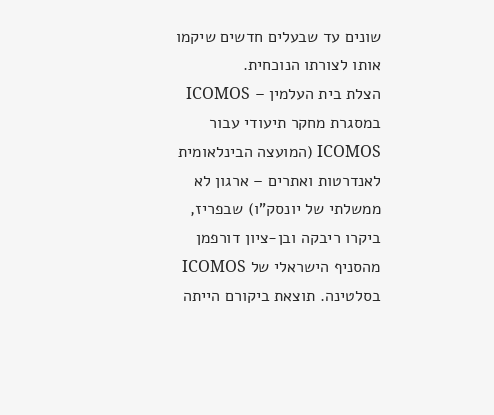שונים עד שבעלים חדשים שיקמו אותו לצורתו הנוכחית.
הצלת בית העלמין – ICOMOS
במסגרת מחקר תיעודי עבור ICOMOS (המועצה הבינלאומית לאנדרטות ואתרים – ארגון לא ממשלתי של יונסק"ו) שבפריז, ביקרו ריבקה ובן-ציון דורפמן מהסניף הישראלי של ICOMOS בסלטינה. תוצאת ביקורם הייתה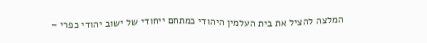המלצה להציל את בית העלמין היהודי כמתחם ייחודי של ישוב יהודי כפרי –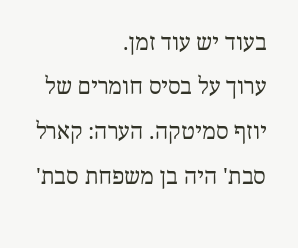בעוד יש עוד זמן.
ערוך על בסיס חומרים של יוזף סמיטקה. הערה: קארל סבת' היה בן משפחת סבת'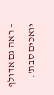– ראה גם אדולף יואכים סבת'.